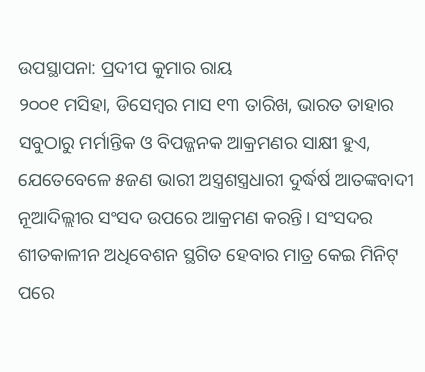ଉପସ୍ଥାପନା: ପ୍ରଦୀପ କୁମାର ରାୟ
୨୦୦୧ ମସିହା, ଡିସେମ୍ବର ମାସ ୧୩ ତାରିଖ, ଭାରତ ତାହାର ସବୁଠାରୁ ମର୍ମାନ୍ତିକ ଓ ବିପଜ୍ଜନକ ଆକ୍ରମଣର ସାକ୍ଷୀ ହୁଏ, ଯେତେବେଳେ ୫ଜଣ ଭାରୀ ଅସ୍ତ୍ରଶସ୍ତ୍ରଧାରୀ ଦୁର୍ଦ୍ଧର୍ଷ ଆତଙ୍କବାଦୀ ନୂଆଦିଲ୍ଲୀର ସଂସଦ ଉପରେ ଆକ୍ରମଣ କରନ୍ତି। ସଂସଦର ଶୀତକାଳୀନ ଅଧିବେଶନ ସ୍ଥଗିତ ହେବାର ମାତ୍ର କେଇ ମିନିଟ୍ ପରେ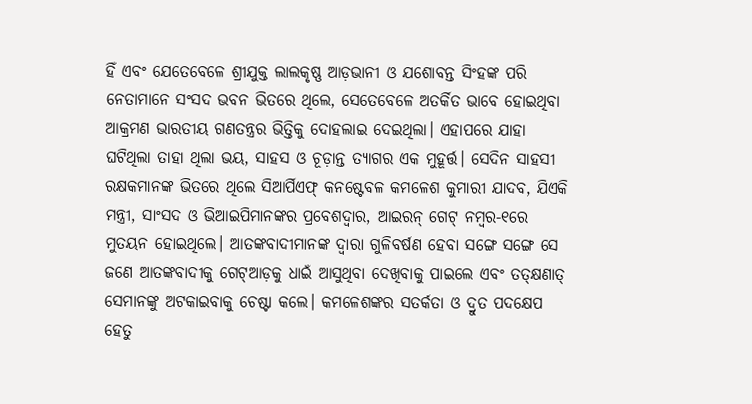ହିଁ ଏବଂ ଯେତେବେଳେ ଶ୍ରୀଯୁକ୍ତ ଲାଲକୃଷ୍ଣ ଆଡ଼ଭାନୀ ଓ ଯଶୋବନ୍ତ ସିଂହଙ୍କ ପରି ନେତାମାନେ ସଂସଦ ଭବନ ଭିତରେ ଥିଲେ, ସେତେବେଳେ ଅତର୍କିତ ଭାବେ ହୋଇଥିବା ଆକ୍ରମଣ ଭାରତୀୟ ଗଣତନ୍ତ୍ରର ଭିତ୍ତିକୁ ଦୋହଲାଇ ଦେଇଥିଲା। ଏହାପରେ ଯାହା ଘଟିଥିଲା ତାହା ଥିଲା ଭୟ, ସାହସ ଓ ଚୂଡ଼ାନ୍ତ ତ୍ୟାଗର ଏକ ମୁହୂର୍ତ୍ତ। ସେଦିନ ସାହସୀ ରକ୍ଷକମାନଙ୍କ ଭିତରେ ଥିଲେ ସିଆର୍ପିଏଫ୍ କନଷ୍ଟେବଳ କମଳେଶ କୁମାରୀ ଯାଦବ, ଯିଏକି ମନ୍ତ୍ରୀ, ସାଂସଦ ଓ ଭିଆଇପିମାନଙ୍କର ପ୍ରବେଶଦ୍ବାର, ଆଇରନ୍ ଗେଟ୍ ନମ୍ବର-୧ରେ ମୁତୟନ ହୋଇଥିଲେ। ଆତଙ୍କବାଦୀମାନଙ୍କ ଦ୍ବାରା ଗୁଳିବର୍ଷଣ ହେବା ସଙ୍ଗେ ସଙ୍ଗେ ସେ ଜଣେ ଆତଙ୍କବାଦୀକୁ ଗେଟ୍ଆଡ଼କୁ ଧାଇଁ ଆସୁଥିବା ଦେଖିବାକୁ ପାଇଲେ ଏବଂ ତତ୍କ୍ଷଣାତ୍ ସେମାନଙ୍କୁ ଅଟକାଇବାକୁ ଚେଷ୍ଟା କଲେ। କମଳେଶଙ୍କର ସତର୍କତା ଓ ଦ୍ରୁତ ପଦକ୍ଷେପ ହେତୁ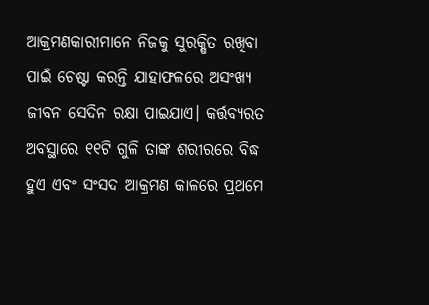ଆକ୍ରମଣକାରୀମାନେ ନିଜକୁ ସୁରକ୍ଷିତ ରଖିବା ପାଇଁ ଚେଷ୍ଟା କରନ୍ତି ଯାହାଫଳରେ ଅସଂଖ୍ୟ ଜୀବନ ସେଦିନ ରକ୍ଷା ପାଇଯାଏ। କର୍ତ୍ତବ୍ୟରତ ଅବସ୍ଥାରେ ୧୧ଟି ଗୁଳି ତାଙ୍କ ଶରୀରରେ ବିଦ୍ଧ ହୁଏ ଏବଂ ସଂସଦ ଆକ୍ରମଣ କାଳରେ ପ୍ରଥମେ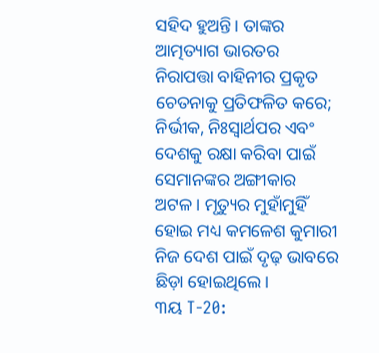ସହିଦ ହୁଅନ୍ତି। ତାଙ୍କର ଆତ୍ମତ୍ୟାଗ ଭାରତର ନିରାପତ୍ତା ବାହିନୀର ପ୍ରକୃତ ଚେତନାକୁ ପ୍ରତିଫଳିତ କରେ; ନିର୍ଭୀକ, ନିଃସ୍ବାର୍ଥପର ଏବଂ ଦେଶକୁ ରକ୍ଷା କରିବା ପାଇଁ ସେମାନଙ୍କର ଅଙ୍ଗୀକାର ଅଟଳ। ମୃତ୍ୟୁର ମୁହାଁମୁହିଁ ହୋଇ ମଧ୍ୟ କମଳେଶ କୁମାରୀ ନିଜ ଦେଶ ପାଇଁ ଦୃଢ଼ ଭାବରେ ଛିଡ଼ା ହୋଇଥିଲେ।
୩ୟ T-20: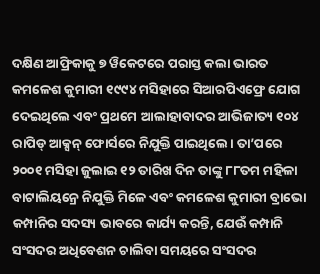ଦକ୍ଷିଣ ଆଫ୍ରିକାକୁ ୭ ୱିକେଟରେ ପରାସ୍ତ କଲା ଭାରତ
କମଳେଶ କୁମାରୀ ୧୯୯୪ ମସିହାରେ ସିଆରପିଏଫ୍ରେ ଯୋଗ ଦେଇଥିଲେ ଏବଂ ପ୍ରଥମେ ଆଲାହାବାଦର ଆଭିଜାତ୍ୟ ୧୦୪ ରାପିଡ୍ ଆକ୍ସନ୍ ଫୋର୍ସରେ ନିଯୁକ୍ତି ପାଇଥିଲେ। ତା’ପରେ ୨୦୦୧ ମସିହା ଜୁଲାଇ ୧୨ ତାରିଖ ଦିନ ତାଙ୍କୁ ୮୮ତମ ମହିଳା ବାଟାଲିୟନ୍ରେ ନିଯୁକ୍ତି ମିଳେ ଏବଂ କମଳେଶ କୁମାରୀ ବ୍ରାଭୋ କମ୍ପାନିର ସଦସ୍ୟ ଭାବରେ କାର୍ଯ୍ୟ କରନ୍ତି, ଯେଉଁ କମ୍ପାନି ସଂସଦର ଅଧିବେଶନ ଚାଲିବା ସମୟରେ ସଂସଦର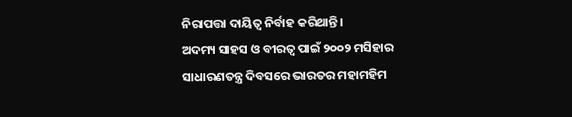ନିରାପତ୍ତା ଦାୟିତ୍ବ ନିର୍ବାହ କରିଥାନ୍ତି।
ଅଦମ୍ୟ ସାହସ ଓ ବୀରତ୍ବ ପାଇଁ ୨୦୦୨ ମସିହାର ସାଧାରଣତନ୍ତ୍ର ଦିବସରେ ଭାରତର ମହାମହିମ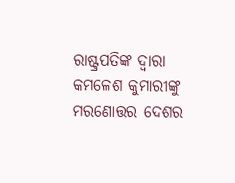ରାଷ୍ଟ୍ରପତିଙ୍କ ଦ୍ୱାରା କମଳେଶ କୁମାରୀଙ୍କୁ ମରଣୋତ୍ତର ଦେଶର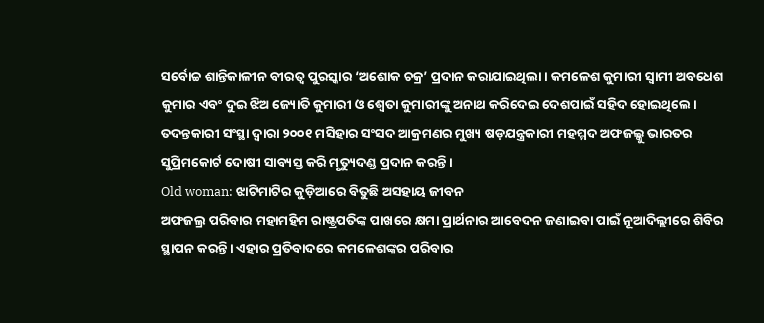ସର୍ବୋଚ୍ଚ ଶାନ୍ତିକାଳୀନ ବୀରତ୍ବ ପୁରସ୍କାର ‘ଅଶୋକ ଚକ୍ର’ ପ୍ରଦାନ କରାଯାଇଥିଲା। କମଳେଶ କୁମାରୀ ସ୍ବାମୀ ଅବଧେଶ କୁମାର ଏବଂ ଦୁଇ ଝିଅ ଜ୍ୟୋତି କୁମାରୀ ଓ ଶ୍ବେତା କୁମାରୀଙ୍କୁ ଅନାଥ କରିଦେଇ ଦେଶପାଇଁ ସହିଦ ହୋଇଥିଲେ। ତଦନ୍ତକାରୀ ସଂସ୍ଥା ଦ୍ୱାରା ୨୦୦୧ ମସିହାର ସଂସଦ ଆକ୍ରମଣର ମୁଖ୍ୟ ଷଡ଼ଯନ୍ତ୍ରକାରୀ ମହମ୍ମଦ ଅଫଜଲ୍କୁ ଭାରତର ସୁପ୍ରିମକୋର୍ଟ ଦୋଷୀ ସାବ୍ୟସ୍ତ କରି ମୃତ୍ୟୁଦଣ୍ଡ ପ୍ରଦାନ କରନ୍ତି।
Old woman: ଝାଟିମାଟିର କୁଡ଼ିଆରେ ବିତୁଛି ଅସହାୟ ଜୀବନ
ଅଫଜଲ୍ର ପରିବାର ମହାମହିମ ରାଷ୍ଟ୍ରପତିଙ୍କ ପାଖରେ କ୍ଷମା ପ୍ରାର୍ଥନାର ଆବେଦନ ଜଣାଇବା ପାଇଁ ନୂଆଦିଲ୍ଲୀରେ ଶିବିର ସ୍ଥାପନ କରନ୍ତି। ଏହାର ପ୍ରତିବାଦରେ କମଳେଶଙ୍କର ପରିବାର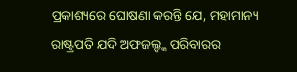ପ୍ରକାଶ୍ୟରେ ଘୋଷଣା କରନ୍ତି ଯେ, ମହାମାନ୍ୟ ରାଷ୍ଟ୍ରପତି ଯଦି ଅଫଜଲ୍ଙ୍କ ପରିବାରର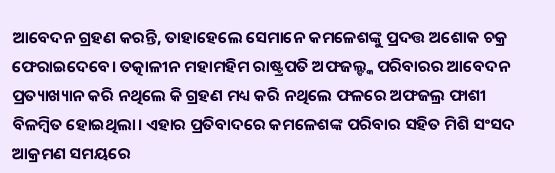ଆବେଦନ ଗ୍ରହଣ କରନ୍ତି, ତାହାହେଲେ ସେମାନେ କମଳେଶଙ୍କୁ ପ୍ରଦତ୍ତ ଅଶୋକ ଚକ୍ର ଫେରାଇଦେବେ। ତତ୍କାଳୀନ ମହାମହିମ ରାଷ୍ଟ୍ରପତି ଅଫଜଲ୍ଙ୍କ ପରିବାରର ଆବେଦନ ପ୍ରତ୍ୟାଖ୍ୟାନ କରି ନଥିଲେ କି ଗ୍ରହଣ ମଧ୍ୟ କରି ନଥିଲେ ଫଳରେ ଅଫଜଲ୍ର ଫାଶୀ ବିଳମ୍ବିତ ହୋଇଥିଲା। ଏହାର ପ୍ରତିବାଦରେ କମଳେଶଙ୍କ ପରିବାର ସହିତ ମିଶି ସଂସଦ ଆକ୍ରମଣ ସମୟରେ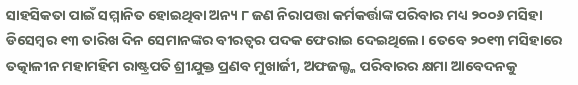ସାହସିକତା ପାଇଁ ସମ୍ମାନିତ ହୋଇଥିବା ଅନ୍ୟ ୮ ଜଣ ନିରାପତ୍ତା କର୍ମକର୍ତ୍ତାଙ୍କ ପରିବାର ମଧ୍ୟ ୨୦୦୬ ମସିହା ଡିସେମ୍ବର ୧୩ ତାରିଖ ଦିନ ସେମାନଙ୍କର ବୀରତ୍ବର ପଦକ ଫେରାଇ ଦେଇଥିଲେ। ତେବେ ୨୦୧୩ ମସିହାରେ ତତ୍କାଳୀନ ମହାମହିମ ରାଷ୍ଟ୍ରପତି ଶ୍ରୀଯୁକ୍ତ ପ୍ରଣବ ମୁଖାର୍ଜୀ, ଅଫଜଲ୍ଙ୍କ ପରିବାରର କ୍ଷମା ଆବେଦନକୁ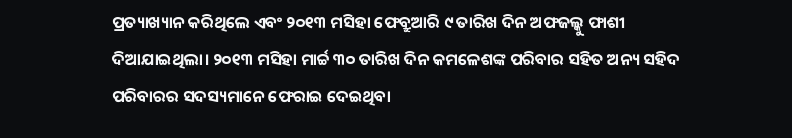ପ୍ରତ୍ୟାଖ୍ୟାନ କରିଥିଲେ ଏବଂ ୨୦୧୩ ମସିହା ଫେବ୍ରୁଆରି ୯ ତାରିଖ ଦିନ ଅଫଜଲ୍କୁ ଫାଶୀ ଦିଆଯାଇଥିଲା। ୨୦୧୩ ମସିହା ମାର୍ଚ୍ଚ ୩୦ ତାରିଖ ଦିନ କମଳେଶଙ୍କ ପରିବାର ସହିତ ଅନ୍ୟ ସହିଦ ପରିବାରର ସଦସ୍ୟମାନେ ଫେରାଇ ଦେଇଥିବା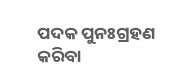ପଦକ ପୁନଃଗ୍ରହଣ କରିବା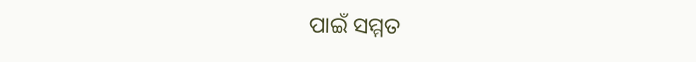ପାଇଁ ସମ୍ମତ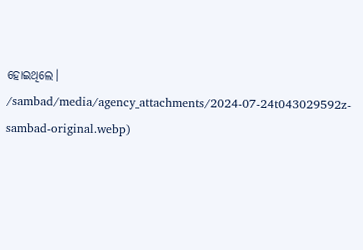ହୋଇଥିଲେ।
/sambad/media/agency_attachments/2024-07-24t043029592z-sambad-original.webp)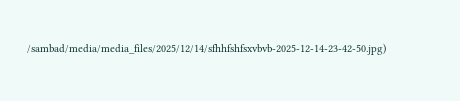/sambad/media/media_files/2025/12/14/sfhhfshfsxvbvb-2025-12-14-23-42-50.jpg)